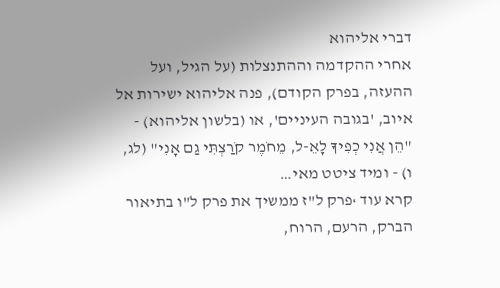דברי אליהוא
אחרי ההקדמה וההתנצלות (על הגיל, ועל ההעזה, בפרק הקודם), פנה אליהוא ישירות אל איוב, 'בגובה העיניים', או (בלשון אליהוא) - "הֵן אֲנִי כְפִיךָ לָאֵ-ל, מֵחֹמֶר קֹרַצְתִּי גַם אָנִי" (לג, ו) - ומיד ציטט מאי…
קרא עוד ›פרק ל"ז ממשיך את פרק ל"ו בתיאור הברק, הרעם, הרוח,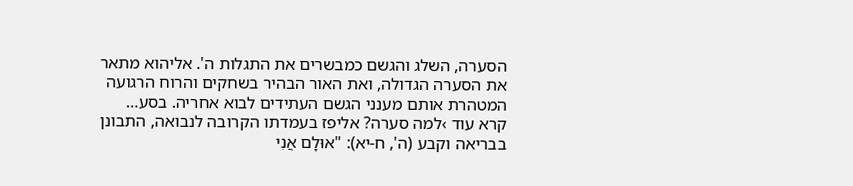הסערה, השלג והגשם כמבשרים את התגלות ה'. אליהוא מתאר את הסערה הגדולה, ואת האור הבהיר בשחקים והרוח הרגועה המטהרת אותם מענני הגשם העתידים לבוא אחריה. בסע…
קרא עוד ›למה סערה? אליפז בעמדתו הקרובה לנבואה, התבונן בבריאה וקבע (ה', ח-יא): "אוּלָם אֲנִי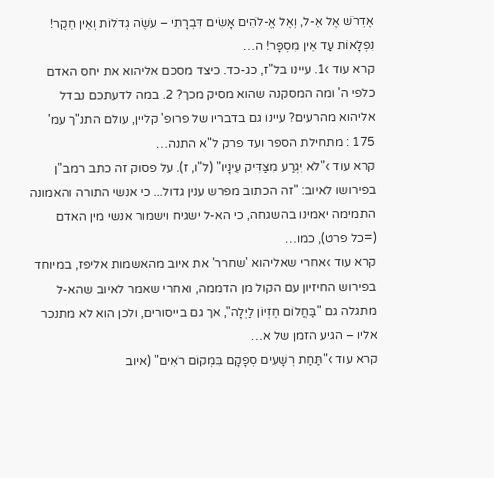אֶדְרֹשׁ אֶל אֵ-ל, וְאֶל אֱ-לֹהִים אָשִׂים דִּבְרָתִי – עֹשֶׂה גְדֹלוֹת וְאֵין חֵקֶר! נִפְלָאוֹת עַד אֵין מִסְפָּר! ה…
קרא עוד ›1. עיינו בל"ז, כג-כד. כיצד מסכם אליהוא את יחס האדם כלפי ה' ומה המסקנה שהוא מסיק מכך? 2. במה לדעתכם נבדל אליהוא מהרעים? עיינו גם בדבריו של פרופ' קליין, עולם התנ"ך עמ' 175 : מתחילת הספר ועד פרק ל"א התנה…
קרא עוד ›"לֹא יִגְרַע מִצַּדִּיק עֵינָיו" (ל"ו, ז). על פסוק זה כתב רמב"ן בפירושו לאיוב: "זה הכתוב מפרש ענין גדול... כי אנשי התורה והאמונה התמימה יאמינו בהשגחה, כי הא-ל ישגיח וישמור אנשי מין האדם (=כל פרט), כמו…
קרא עוד ›אחרי שאליהוא 'שחרר' את איוב מהאשמות אליפז, במיוחד בפירוש החיזיון עם הקול מן הדממה, ואחרי שאמר לאיוב שהא-ל מתגלה גם "בַּחֲלוֹם חֶזְיוֹן לַיְלָה", אך גם בייסורים, ולכן הוא לא מתנכר אליו – הגיע הזמן של א…
קרא עוד ›"תַּחַת רְשָׁעִים סְפָקָם בִּמְקוֹם רֹאִים" (איוב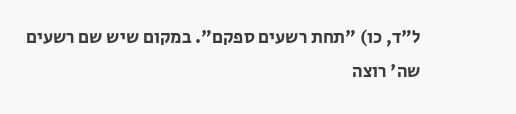ל"ד, כו) "תחת רשעים ספקם". במקום שיש שם רשעים שה' רוצה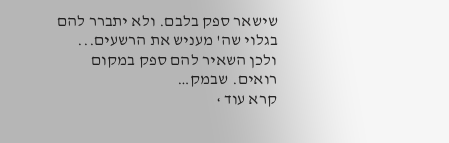שישאר ספק בלבם. ולא יתברר להם בגלוי שה' מעניש את הרשעים... ולכן השאיר להם ספק במקום רואים. שבמק…
קרא עוד ›